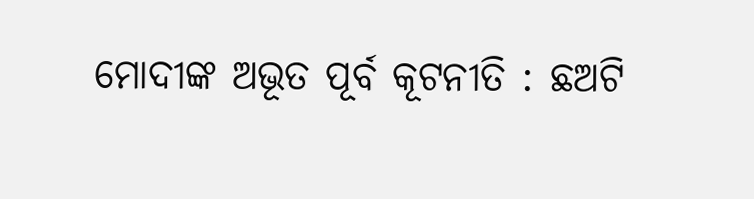ମୋଦୀଙ୍କ ଅଭୂତ ପୂର୍ବ କୂଟନୀତି : ଛଅଟି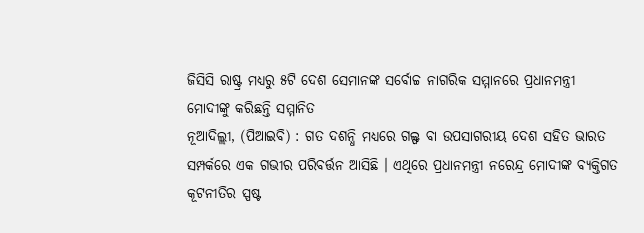ଜିସିସି ରାଷ୍ଟ୍ର ମଧ୍ୟରୁ ୫ଟି ଦେଶ ସେମାନଙ୍କ ସର୍ବୋଚ୍ଚ ନାଗରିକ ସମ୍ମାନରେ ପ୍ରଧାନମନ୍ତ୍ରୀ ମୋଦୀଙ୍କୁ କରିଛନ୍ତି ସମ୍ମାନିତ
ନୂଆଦିଲ୍ଲୀ, (ପିଆଇବି) : ଗତ ଦଶନ୍ଧି ମଧ୍ୟରେ ଗଲ୍ଫ ବା ଉପସାଗରୀୟ ଦେଶ ସହିତ ଭାରତ ସମ୍ପର୍କରେ ଏକ ଗଭୀର ପରିବର୍ତ୍ତନ ଆସିଛି । ଏଥିରେ ପ୍ରଧାନମନ୍ତ୍ରୀ ନରେନ୍ଦ୍ର ମୋଦୀଙ୍କ ବ୍ୟକ୍ତିଗତ କୂଟନୀତିର ସ୍ପଷ୍ଟ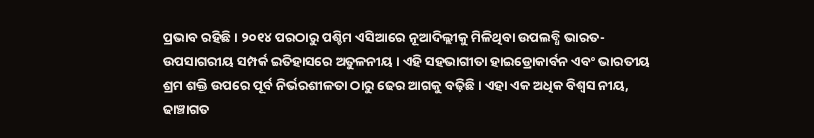ପ୍ରଭାବ ରହିଛି । ୨୦୧୪ ପରଠାରୁ ପଶ୍ଚିମ ଏସିଆରେ ନୂଆଦିଲ୍ଲୀକୁ ମିଳିଥିବା ଉପଲବ୍ଧି ଭାରତ-ଉପସାଗରୀୟ ସମ୍ପର୍କ ଇତିହାସରେ ଅତୁଳନୀୟ । ଏହି ସହଭାଗୀତା ହାଇଡ୍ରୋକାର୍ବନ ଏବଂ ଭାରତୀୟ ଶ୍ରମ ଶକ୍ତି ଉପରେ ପୂର୍ବ ନିର୍ଭରଶୀଳତା ଠାରୁ ଢେର ଆଗକୁ ବଢ଼ିଛି । ଏହା ଏକ ଅଧିକ ବିଶ୍ୱସ ନୀୟ, ଢାଞ୍ଚାଗତ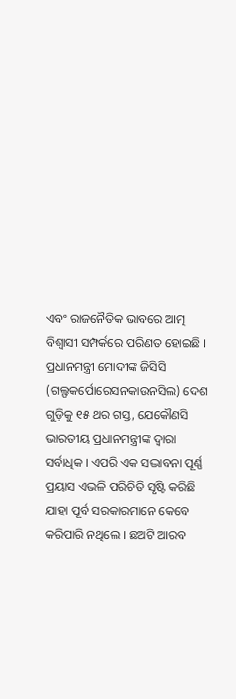ଏବଂ ରାଜନୈତିକ ଭାବରେ ଆତ୍ମ ବିଶ୍ୱାସୀ ସମ୍ପର୍କରେ ପରିଣତ ହୋଇଛି । ପ୍ରଧାନମନ୍ତ୍ରୀ ମୋଦୀଙ୍କ ଜିସିସି (ଗଲ୍ଫକର୍ପୋରେସନକାଉନସିଲ) ଦେଶ ଗୁଡ଼ିକୁ ୧୫ ଥର ଗସ୍ତ, ଯେକୌଣସି ଭାରତୀୟ ପ୍ରଧାନମନ୍ତ୍ରୀଙ୍କ ଦ୍ୱାରା ସର୍ବାଧିକ । ଏପରି ଏକ ସଦ୍ଭାବନା ପୂର୍ଣ୍ଣ ପ୍ରୟାସ ଏଭଳି ପରିଚିତି ସୃଷ୍ଟି କରିଛି ଯାହା ପୂର୍ବ ସରକାରମାନେ କେବେ କରିପାରି ନଥିଲେ । ଛଅଟି ଆରବ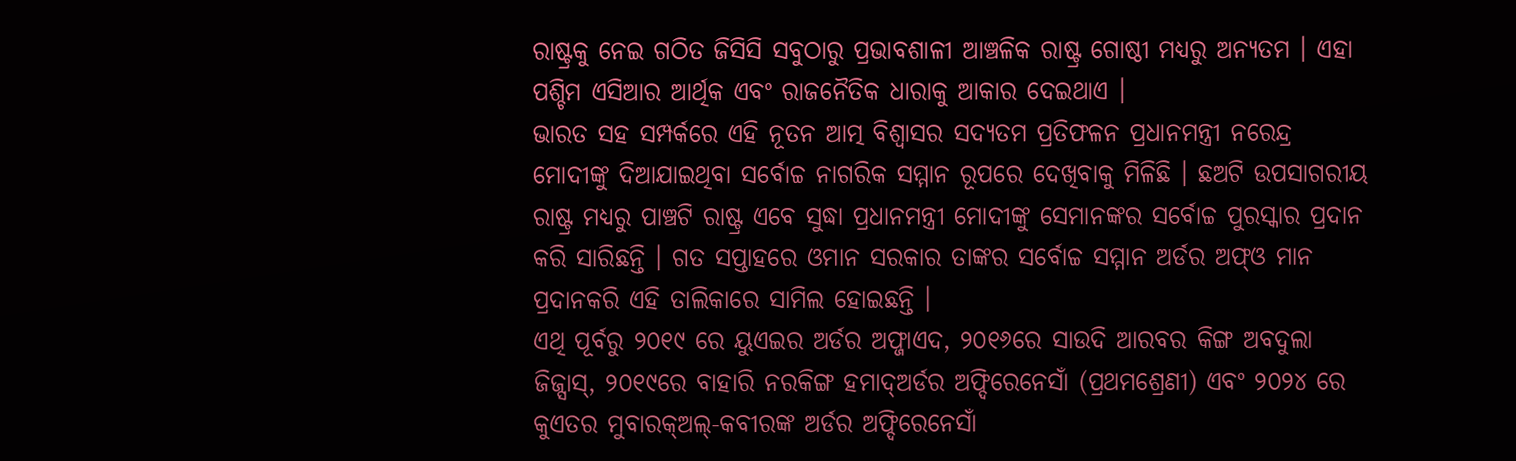ରାଷ୍ଟ୍ରକୁ ନେଇ ଗଠିତ ଜିସିସି ସବୁଠାରୁ ପ୍ରଭାବଶାଳୀ ଆଞ୍ଚଳିକ ରାଷ୍ଟ୍ର ଗୋଷ୍ଠୀ ମଧ୍ୟରୁ ଅନ୍ୟତମ । ଏହା ପଶ୍ଚିମ ଏସିଆର ଆର୍ଥିକ ଏବଂ ରାଜନୈତିକ ଧାରାକୁ ଆକାର ଦେଇଥାଏ ।
ଭାରତ ସହ ସମ୍ପର୍କରେ ଏହି ନୂତନ ଆତ୍ମ ବିଶ୍ୱାସର ସଦ୍ୟତମ ପ୍ରତିଫଳନ ପ୍ରଧାନମନ୍ତ୍ରୀ ନରେନ୍ଦ୍ର ମୋଦୀଙ୍କୁ ଦିଆଯାଇଥିବା ସର୍ବୋଚ୍ଚ ନାଗରିକ ସମ୍ମାନ ରୂପରେ ଦେଖିବାକୁ ମିଳିଛି । ଛଅଟି ଉପସାଗରୀୟ ରାଷ୍ଟ୍ର ମଧ୍ୟରୁ ପାଞ୍ଚଟି ରାଷ୍ଟ୍ର ଏବେ ସୁଦ୍ଧା ପ୍ରଧାନମନ୍ତ୍ରୀ ମୋଦୀଙ୍କୁ ସେମାନଙ୍କର ସର୍ବୋଚ୍ଚ ପୁରସ୍କାର ପ୍ରଦାନ କରି ସାରିଛନ୍ତି । ଗତ ସପ୍ତାହରେ ଓମାନ ସରକାର ତାଙ୍କର ସର୍ବୋଚ୍ଚ ସମ୍ମାନ ଅର୍ଡର ଅଫ୍ଓ ମାନ ପ୍ରଦାନକରି ଏହି ତାଲିକାରେ ସାମିଲ ହୋଇଛନ୍ତି ।
ଏଥି ପୂର୍ବରୁ ୨୦୧୯ ରେ ୟୁଏଇର ଅର୍ଡର ଅଫ୍ଜାଏଦ, ୨୦୧୬ରେ ସାଉଦି ଆରବର କିଙ୍ଗ ଅବଦୁଲା ଜିଜ୍ସାସ୍, ୨୦୧୯ରେ ବାହାରି ନରକିଙ୍ଗ ହମାଦ୍ଅର୍ଡର ଅଫ୍ଦିରେନେସାଁ (ପ୍ରଥମଶ୍ରେଣୀ) ଏବଂ ୨୦୨୪ ରେ କୁଏତର ମୁବାରକ୍ଅଲ୍-କବୀରଙ୍କ ଅର୍ଡର ଅଫ୍ଦିରେନେସାଁ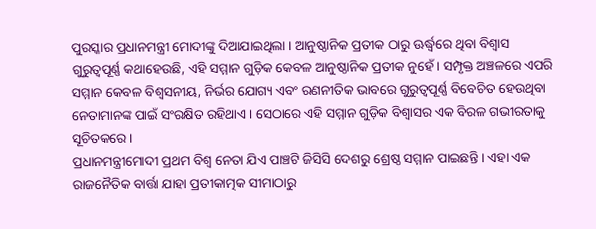ପୁରସ୍କାର ପ୍ରଧାନମନ୍ତ୍ରୀ ମୋଦୀଙ୍କୁ ଦିଆଯାଇଥିଲା । ଆନୁଷ୍ଠାନିକ ପ୍ରତୀକ ଠାରୁ ଊର୍ଦ୍ଧ୍ୱରେ ଥିବା ବିଶ୍ୱାସ
ଗୁରୁତ୍ୱପୂର୍ଣ୍ଣ କଥାହେଉଛି, ଏହି ସମ୍ମାନ ଗୁଡ଼ିକ କେବଳ ଆନୁଷ୍ଠାନିକ ପ୍ରତୀକ ନୁହେଁ । ସମ୍ପୃକ୍ତ ଅଞ୍ଚଳରେ ଏପରି ସମ୍ମାନ କେବଳ ବିଶ୍ୱସନୀୟ, ନିର୍ଭର ଯୋଗ୍ୟ ଏବଂ ରଣନୀତିକ ଭାବରେ ଗୁରୁତ୍ୱପୂର୍ଣ୍ଣ ବିବେଚିତ ହେଉଥିବା ନେତାମାନଙ୍କ ପାଇଁ ସଂରକ୍ଷିତ ରହିଥାଏ । ସେଠାରେ ଏହି ସମ୍ମାନ ଗୁଡ଼ିକ ବିଶ୍ୱାସର ଏକ ବିରଳ ଗଭୀରତାକୁ ସୂଚିତକରେ ।
ପ୍ରଧାନମନ୍ତ୍ରୀମୋଦୀ ପ୍ରଥମ ବିଶ୍ୱ ନେତା ଯିଏ ପାଞ୍ଚଟି ଜିସିସି ଦେଶରୁ ଶ୍ରେଷ୍ଠ ସମ୍ମାନ ପାଇଛନ୍ତି । ଏହା ଏକ ରାଜନୈତିକ ବାର୍ତ୍ତା ଯାହା ପ୍ରତୀକାତ୍ମକ ସୀମାଠାରୁ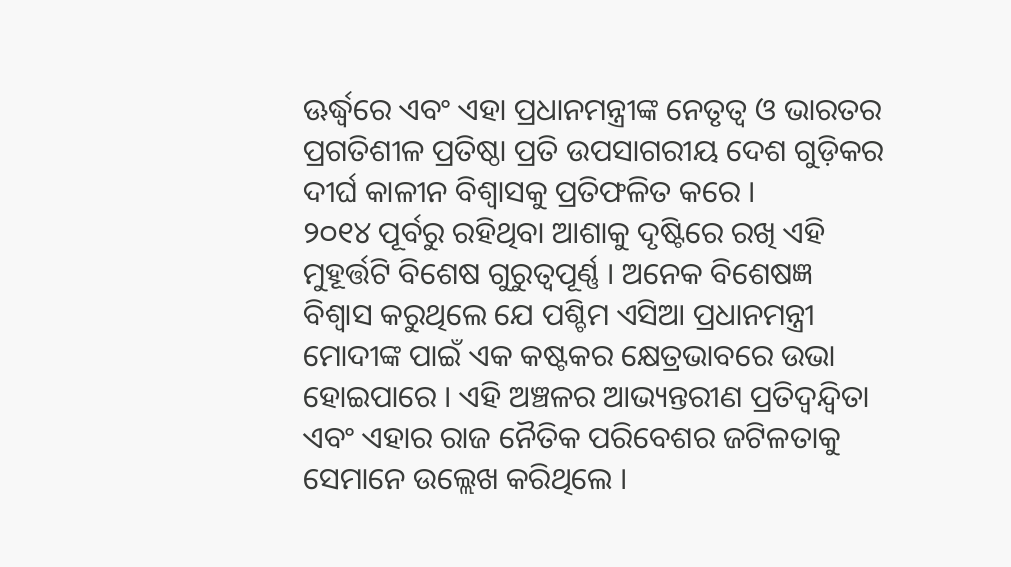ଊର୍ଦ୍ଧ୍ୱରେ ଏବଂ ଏହା ପ୍ରଧାନମନ୍ତ୍ରୀଙ୍କ ନେତୃତ୍ୱ ଓ ଭାରତର ପ୍ରଗତିଶୀଳ ପ୍ରତିଷ୍ଠା ପ୍ରତି ଉପସାଗରୀୟ ଦେଶ ଗୁଡ଼ିକର ଦୀର୍ଘ କାଳୀନ ବିଶ୍ୱାସକୁ ପ୍ରତିଫଳିତ କରେ ।
୨୦୧୪ ପୂର୍ବରୁ ରହିଥିବା ଆଶାକୁ ଦୃଷ୍ଟିରେ ରଖି ଏହି ମୁହୂର୍ତ୍ତଟି ବିଶେଷ ଗୁରୁତ୍ୱପୂର୍ଣ୍ଣ । ଅନେକ ବିଶେଷଜ୍ଞ ବିଶ୍ୱାସ କରୁଥିଲେ ଯେ ପଶ୍ଚିମ ଏସିଆ ପ୍ରଧାନମନ୍ତ୍ରୀ ମୋଦୀଙ୍କ ପାଇଁ ଏକ କଷ୍ଟକର କ୍ଷେତ୍ରଭାବରେ ଉଭା ହୋଇପାରେ । ଏହି ଅଞ୍ଚଳର ଆଭ୍ୟନ୍ତରୀଣ ପ୍ରତିଦ୍ୱନ୍ଦ୍ୱିତା ଏବଂ ଏହାର ରାଜ ନୈତିକ ପରିବେଶର ଜଟିଳତାକୁ ସେମାନେ ଉଲ୍ଲେଖ କରିଥିଲେ ।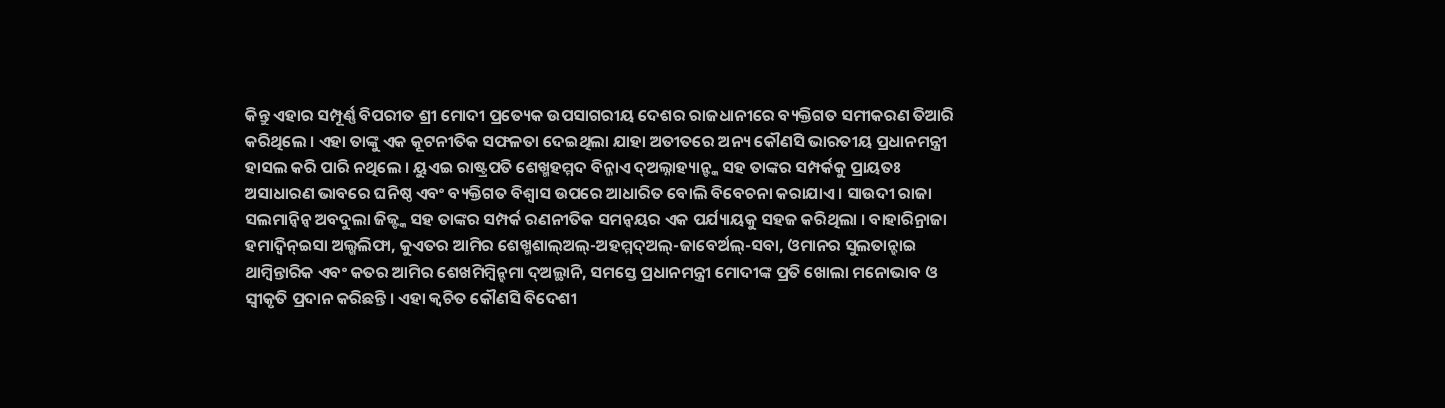କିନ୍ତୁ ଏହାର ସମ୍ପୂର୍ଣ୍ଣ ବିପରୀତ ଶ୍ରୀ ମୋଦୀ ପ୍ରତ୍ୟେକ ଉପସାଗରୀୟ ଦେଶର ରାଜଧାନୀରେ ବ୍ୟକ୍ତିଗତ ସମୀକରଣ ତିଆରି କରିଥିଲେ । ଏହା ତାଙ୍କୁ ଏକ କୂଟନୀତିକ ସଫଳତା ଦେଇଥିଲା ଯାହା ଅତୀତରେ ଅନ୍ୟ କୌଣସି ଭାରତୀୟ ପ୍ରଧାନମନ୍ତ୍ରୀ ହାସଲ କରି ପାରି ନଥିଲେ । ୟୁଏଇ ରାଷ୍ଟ୍ରପତି ଶେଖ୍ମହମ୍ମଦ ବିନ୍ଜାଏ ଦ୍ଅଲ୍ନାହ୍ୟାନ୍ଙ୍କ ସହ ତାଙ୍କର ସମ୍ପର୍କକୁ ପ୍ରାୟତଃ ଅସାଧାରଣ ଭାବରେ ଘନିଷ୍ଠ ଏବଂ ବ୍ୟକ୍ତିଗତ ବିଶ୍ୱାସ ଉପରେ ଆଧାରିତ ବୋଲି ବିବେଚନା କରାଯାଏ । ସାଉଦୀ ରାଜା ସଲମାନ୍ୱିନ୍ୱ ଅବଦୁଲା ଜିଜ୍ଙ୍କ ସହ ତାଙ୍କର ସମ୍ପର୍କ ରଣନୀତିକ ସମନ୍ୱୟର ଏକ ପର୍ଯ୍ୟାୟକୁ ସହଜ କରିଥିଲା । ବାହାରିନ୍ରାଜା ହମାଦ୍ବିନ୍ଇସା ଅଲ୍ଖଲିଫା, କୁଏତର ଆମିର ଶେଖ୍ମଶାଲ୍ଅଲ୍-ଅହମ୍ମଦ୍ଅଲ୍-ଜାବେର୍ଅଲ୍-ସବା, ଓମାନର ସୁଲତାନ୍ହାଇ ଥାମ୍ବିନ୍ତାରିକ ଏବଂ କତର ଆମିର ଶେଖମିମ୍ବିନ୍ହମା ଦ୍ଅଲ୍ଥାନି, ସମସ୍ତେ ପ୍ରଧାନମନ୍ତ୍ରୀ ମୋଦୀଙ୍କ ପ୍ରତି ଖୋଲା ମନୋଭାବ ଓ ସ୍ୱୀକୃତି ପ୍ରଦାନ କରିଛନ୍ତି । ଏହା କ୍ୱଚିତ କୌଣସି ବିଦେଶୀ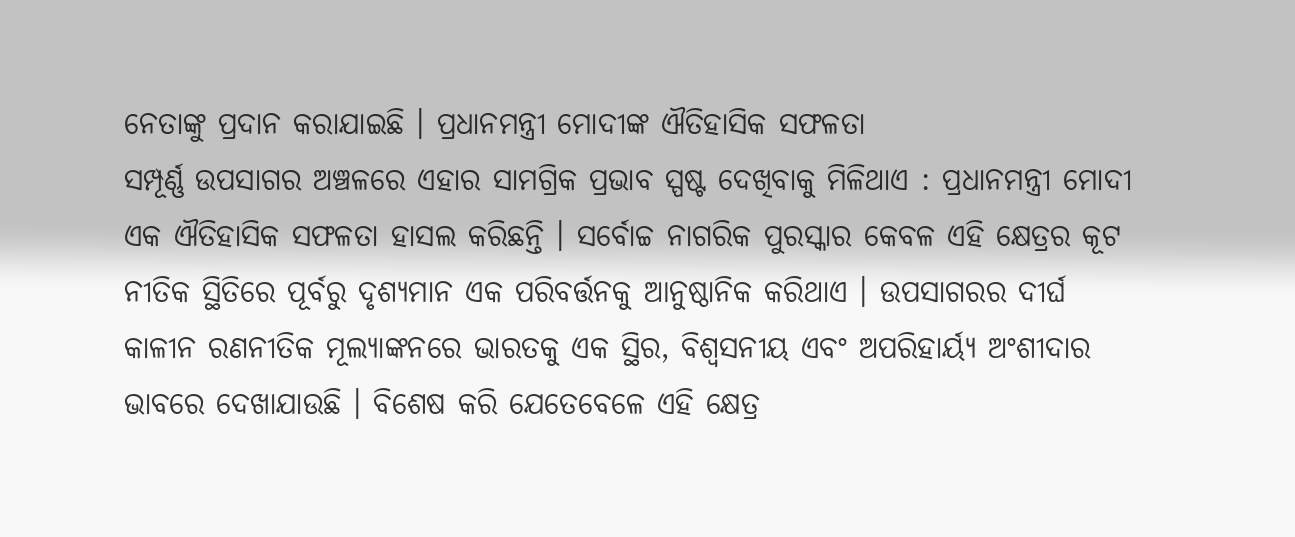ନେତାଙ୍କୁ ପ୍ରଦାନ କରାଯାଇଛି । ପ୍ରଧାନମନ୍ତ୍ରୀ ମୋଦୀଙ୍କ ଐତିହାସିକ ସଫଳତା
ସମ୍ପୂର୍ଣ୍ଣ ଉପସାଗର ଅଞ୍ଚଳରେ ଏହାର ସାମଗ୍ରିକ ପ୍ରଭାବ ସ୍ପଷ୍ଟ ଦେଖିବାକୁ ମିଳିଥାଏ : ପ୍ରଧାନମନ୍ତ୍ରୀ ମୋଦୀ ଏକ ଐତିହାସିକ ସଫଳତା ହାସଲ କରିଛନ୍ତି । ସର୍ବୋଚ୍ଚ ନାଗରିକ ପୁରସ୍କାର କେବଳ ଏହି କ୍ଷେତ୍ରର କୂଟ ନୀତିକ ସ୍ଥିତିରେ ପୂର୍ବରୁ ଦୃଶ୍ୟମାନ ଏକ ପରିବର୍ତ୍ତନକୁ ଆନୁଷ୍ଠାନିକ କରିଥାଏ । ଉପସାଗରର ଦୀର୍ଘ କାଳୀନ ରଣନୀତିକ ମୂଲ୍ୟାଙ୍କନରେ ଭାରତକୁ ଏକ ସ୍ଥିର, ବିଶ୍ୱସନୀୟ ଏବଂ ଅପରିହାର୍ୟ୍ୟ ଅଂଶୀଦାର ଭାବରେ ଦେଖାଯାଉଛି । ବିଶେଷ କରି ଯେତେବେଳେ ଏହି କ୍ଷେତ୍ର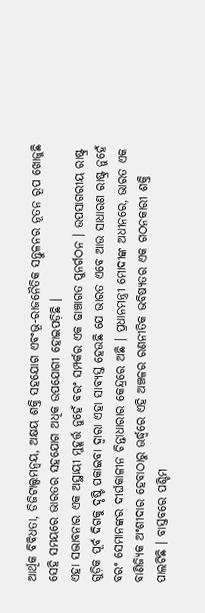ଆର୍ଥିକ ବିବିଧତା, ଡିଜିଟାଲ୍ସମନ୍ୱୟ, ଅକ୍ଷୟ ଶକ୍ତି ସହଯୋଗ ଏବଂଭୂ-ରାଜନୈତିକ ସନ୍ତୁଳନର ନୂତନ ରୂପ ଖୋଜୁଛି ସେହି ସମୟରେ ଭାରତର ସହଯୋଗ ଅଧିକ ଉପଯୋଗୀ ହୋଇପଡ଼ିଛି ।
ଏହା ସଦ୍ଭାବନାର ଏକ ଅସ୍ଥାୟୀ ମୁହୂର୍ତ୍ତ ନୁହେଁ ବରଂ ସମ୍ପର୍କର ଏକ ଢାଞ୍ଚାଗତ ପୁନର୍ଗଠନ । ଉପସାଗରୀୟ ରାଷ୍ଟ୍ର ଗୁଡ଼ିକ ପୂର୍ବ ଦିଗକୁ ଦୃଷ୍ଟି ପକାଇବା ଦ୍ୱାରା ଏହା ସାବ୍ୟସ୍ତ ହେଉଛି ଯେ ଭାରତ ଏବେ ଆଉ ସାଧାରଣ ରାଷ୍ଟ୍ର ନୁହେଁ ବରଂ ସେମାନଙ୍କର ଦୀର୍ଘକାଳୀନ ଚିନ୍ତାଧାରାର କେନ୍ଦ୍ରରେ ଅଛି । ପ୍ରଧାନମନ୍ତ୍ରୀ ମୋଦୀଙ୍କ ଅଧୀନରେ, ଭାରତ ଏକ ବାଣିଜ୍ୟିକ ଅଂଶୀଦାର ହେବାଠାରୁ ଊର୍ଦ୍ଧ୍ୱରେ ଏହି ଅଞ୍ଚଳର ରଣନୀତିକ ଭବିଷ୍ୟତର ଏକ ଗଠନକାରୀ ଶକ୍ତି ପାଲଟିଛି । ବାସ୍ତବରେ ପଶ୍ଚିମ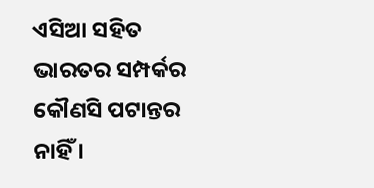ଏସିଆ ସହିତ ଭାରତର ସମ୍ପର୍କର କୌଣସି ପଟାନ୍ତର ନାହିଁ ।